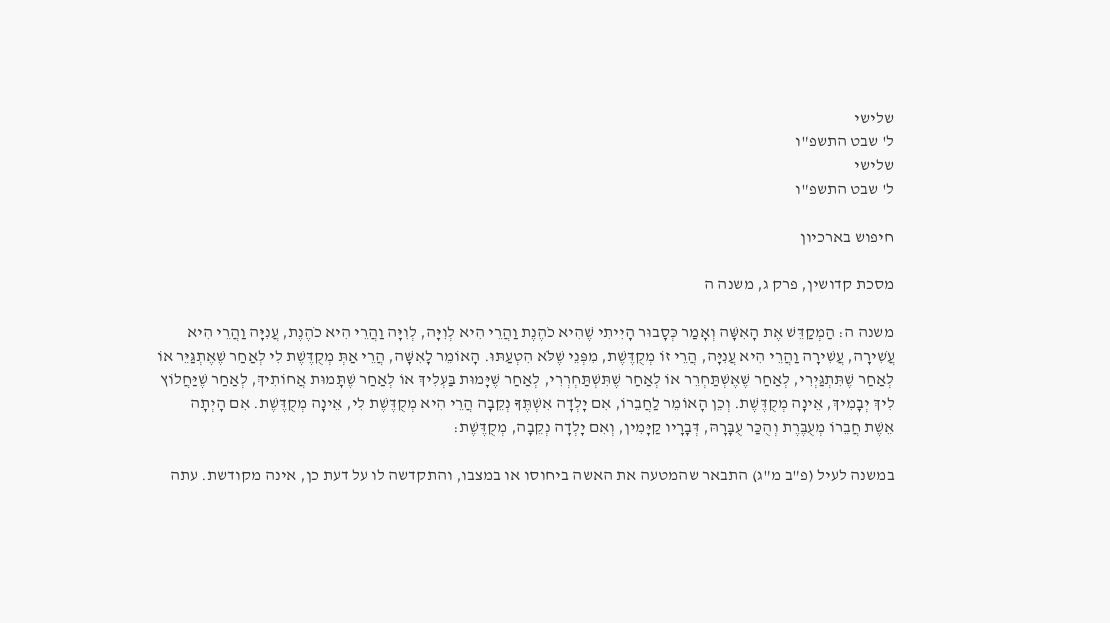שלישי
ל' שבט התשפ"ו
שלישי
ל' שבט התשפ"ו

חיפוש בארכיון

מסכת קדושין, פרק ג, משנה ה

משנה ה: הַמְקַדֵּשׁ אֶת הָאִשָּׁה וְאָמַר כְּסָבוּר הָיִיתִי שֶׁהִיא כֹהֶנֶת וַהֲרֵי הִיא לְוִיָּה, לְוִיָּה וַהֲרֵי הִיא כֹהֶנֶת, עֲנִיָּה וַהֲרֵי הִיא עֲֹשִירָה, עֲשִׁירָה וַהֲרֵי הִיא עֲנִיָּה, הֲרֵי זוֹ מְקֻדֶּשֶׁת, מִפְּנֵי שֶׁלֹּא הִטְעַתּוּ. הָאוֹמֵר לָאִשָּׁה, הֲרֵי אַתְּ מְקֻדֶּשֶׁת לִי לְאַחַר שֶׁאֶתְגַּיֵּר אוֹ לְאַחַר שֶׁתִּתְגַּיְרִי, לְאַחַר שֶׁאֶשְׁתַּחְרֵר אוֹ לְאַחַר שֶׁתִּשְׁתַּחְרְרִי, לְאַחַר שֶׁיָּמוּת בַּעְלִיךְ אוֹ לְאַחַר שֶׁתָּמוּת אֲחוֹתִיךְ, לְאַחַר שֶׁיַּחֲלוֹץ לִיךְ יְבָמִיךְ, אֵינָה מְקֻדֶּשֶׁת. וְכֵן הָאוֹמֵר לַחֲבֵרוֹ, אִם יָלְדָה אִשְׁתֶּךָ נְקֵבָה הֲרֵי הִיא מְקֻדֶּשֶׁת לִי, אֵינָה מְקֻדֶּשֶׁת. אִם הָיְתָה אֵשֶׁת חֲבֵרוֹ מְעֻבֶּרֶת וְהֻכַּר עֻבָּרָהּ, דְּבָרָיו קַיָּמִין, וְאִם יָלְדָה נְקֵבָה, מְקֻדֶּשֶׁת:

במשנה לעיל (פ"ב מ"ג) התבאר שהמטעה את האשה ביחוסו או במצבו, והתקדשה לו על דעת כן, אינה מקודשת. עתה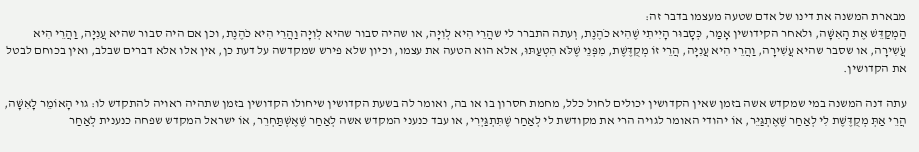מבארת המשנה את דינו של אדם שטעה מעצמו בדבר זה:
הַמְקַדֵּשׁ אֶת הָאִשָּׁה, וּלאחר הקידושין אָמַר, כְּסָבוּר הָיִיתִי שֶׁהִיא כֹהֶנֶת, וְעתה התברר לי שהֲרֵי הִיא לְוִיָּה, או שהיה סבור שהיא לְוִיָּה וַהֲרֵי הִיא כֹהֶנֶת, וכן אם היה סבור שהיא עֲנִיָּה, וַהֲרֵי הִיא עֲֹשִירָה, או שסבר שהיא עֲשִׁירָה, וַהֲרֵי הִיא עֲנִיָּה, הֲרֵי זוֹ מְקֻדֶּשֶׁת, מִפְּנֵי שֶׁלֹּא הִטְעַתּוּ, אלא הוא הטעה את עצמו, וכיון שלא פירש שמקדשה על דעת כן, אין אלו אלא דברים שבלב, ואין בכוחם לבטל את הקדושין.

עתה דנה המשנה במי שמקדש אשה בזמן שאין הקדושין יכולים לחול כלל, מחמת חסרון בו או בה, ואומר לה בשעת הקדושין שיחולו הקדושין בזמן שתהיה ראויה להתקדש לו: גוי הָאוֹמֵר לָאִשָּׁה, הֲרֵי אַתְּ מְקֻדֶּשֶׁת לִי לְאַחַר שֶׁאֶתְגַּיֵּר, אוֹ יהודי האומר לגויה הרי את מקודשת לי לְאַחַר שֶׁתִּתְגַּיְרִי, או עבד כנעני המקדש אשה לְאַחַר שֶׁאֶשְׁתַּחְרֵר, אוֹ ישראל המקדש שפחה כנענית לְאַחַר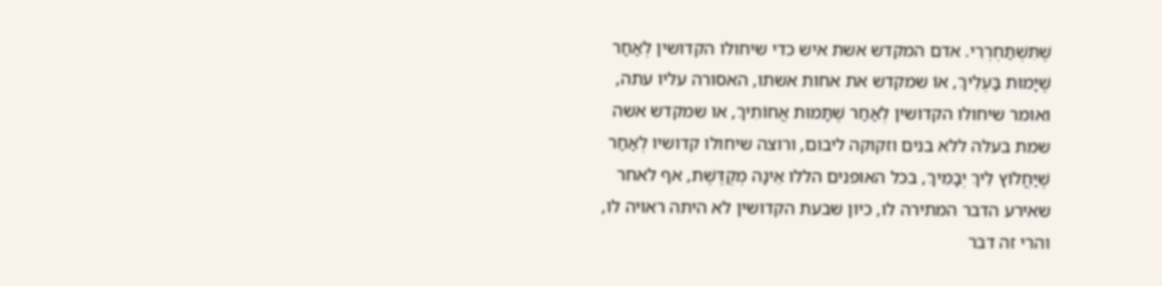שֶׁתִּשְׁתַּחְרְרִי. אדם המקדש אשת איש כדי שיחולו הקדושין לְאַחַר שֶׁיָּמוּת בַּעְלִיךְ, אוֹ שמקדש את אחות אשתו, האסורה עליו עתה, ואומר שיחולו הקדושין לְאַחַר שֶׁתָּמוּת אֲחוֹתִיךְ, או שמקדש אשה שמת בעלה ללא בנים וזקוקה ליבום, ורוצה שיחולו קדושיו לְאַחַר שֶׁיַּחֲלוֹץ לִיךְ יְבָמִיךְ, בכל האופנים הללו אֵינָה מְקֻדֶּשֶׁת, אף לאחר שאירע הדבר המתירה לו, כיון שבעת הקדושין לא היתה ראויה לו, והרי זה דבר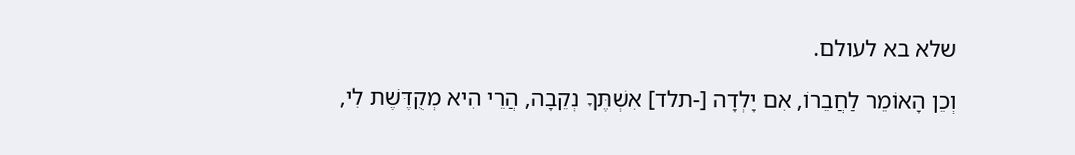שלא בא לעולם.

וְכֵן הָאוֹמֵר לַחֲבֵרוֹ, אִם יָלְדָה [-תלד] אִשְׁתֶּךָ נְקֵבָה, הֲרֵי הִיא מְקֻדֶּשֶׁת לִי,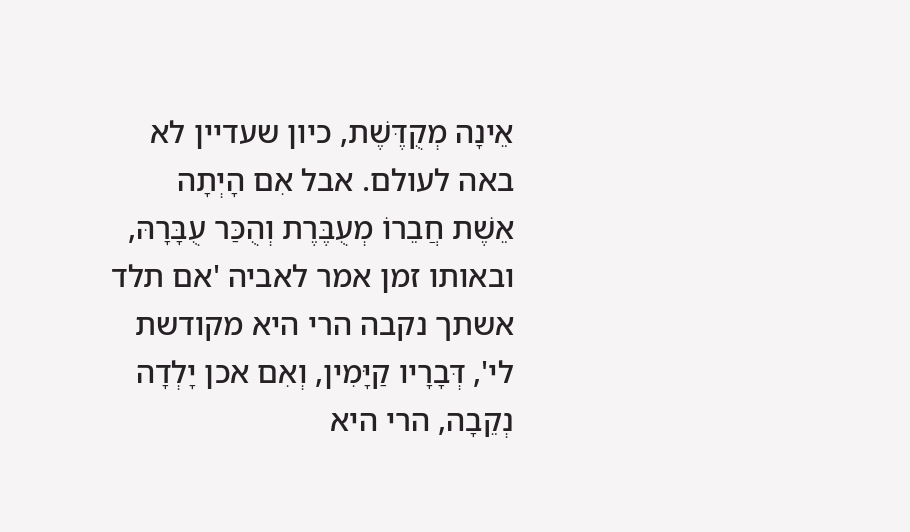אֵינָה מְקֻדֶּשֶׁת, כיון שעדיין לא באה לעולם. אבל אִם הָיְתָה אֵשֶׁת חֲבֵרוֹ מְעֻבֶּרֶת וְהֻכַּר עֻבָּרָהּ, ובאותו זמן אמר לאביה 'אם תלד אשתך נקבה הרי היא מקודשת לי', דְּבָרָיו קַיָּמִין, וְאִם אכן יָלְדָה נְקֵבָה, הרי היא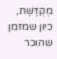מְקֻדֶּשֶׁת, כיון שמזמן שהוכר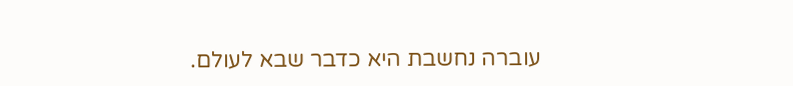עוברה נחשבת היא כדבר שבא לעולם.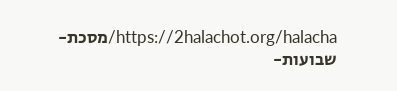https://2halachot.org/halacha/מסכת-שבועות-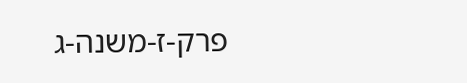פרק-ז-משנה-ג